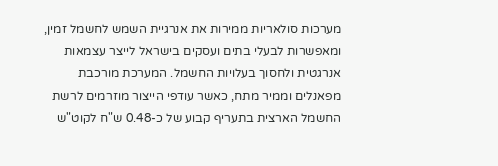מערכות סולאריות ממירות את אנרגיית השמש לחשמל זמין, ומאפשרות לבעלי בתים ועסקים בישראל לייצר עצמאות אנרגטית ולחסוך בעלויות החשמל. המערכת מורכבת מפאנלים וממיר מתח, כאשר עודפי הייצור מוזרמים לרשת החשמל הארצית בתעריף קבוע של כ-0.48 ש"ח לקוט"ש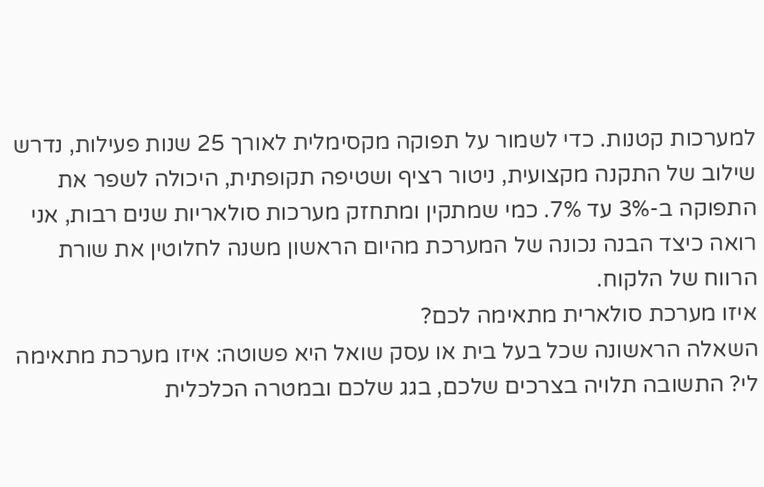למערכות קטנות. כדי לשמור על תפוקה מקסימלית לאורך 25 שנות פעילות, נדרש שילוב של התקנה מקצועית, ניטור רציף ושטיפה תקופתית, היכולה לשפר את התפוקה ב-3% עד 7%. כמי שמתקין ומתחזק מערכות סולאריות שנים רבות, אני רואה כיצד הבנה נכונה של המערכת מהיום הראשון משנה לחלוטין את שורת הרווח של הלקוח.
איזו מערכת סולארית מתאימה לכם?
השאלה הראשונה שכל בעל בית או עסק שואל היא פשוטה: איזו מערכת מתאימה לי? התשובה תלויה בצרכים שלכם, בגג שלכם ובמטרה הכלכלית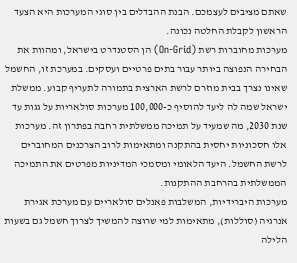שאתם מציבים לעצמכם. הבנת ההבדלים בין סוגי המערכות היא הצעד הראשון לקבלת החלטה נכונה.
מערכות מחוברות רשת (On-Grid) הן הסטנדרט בישראל, ומהוות את הבחירה הנפוצה ביותר עבור בתים פרטיים ועסקים. במערכת זו, החשמל שאינו נצרך בבית מוזרם לרשת הארצית בתמורה לתעריף קבוע. ממשלת ישראל שמה לה ליעד להוסיף כ-100,000 מערכות סולאריות על גגות עד שנת 2030, מה שמעיד על תמיכה ממשלתית רחבה בפתרון זה. מערכות אלו חסכוניות יחסית בהתקנה ומתאימות לרוב הצרכנים המחוברים לרשת החשמל. היעד הלאומי ומסמכי המדיניות מפרטים את התמיכה הממשלתית בהרחבת ההתקנות.
מערכות היברידיות, המשלבות פאנלים סולאריים עם מערכת אגירת אנרגיה (סוללות), מתאימות למי שרוצה להמשיך לצרוך חשמל גם בשעות הלילה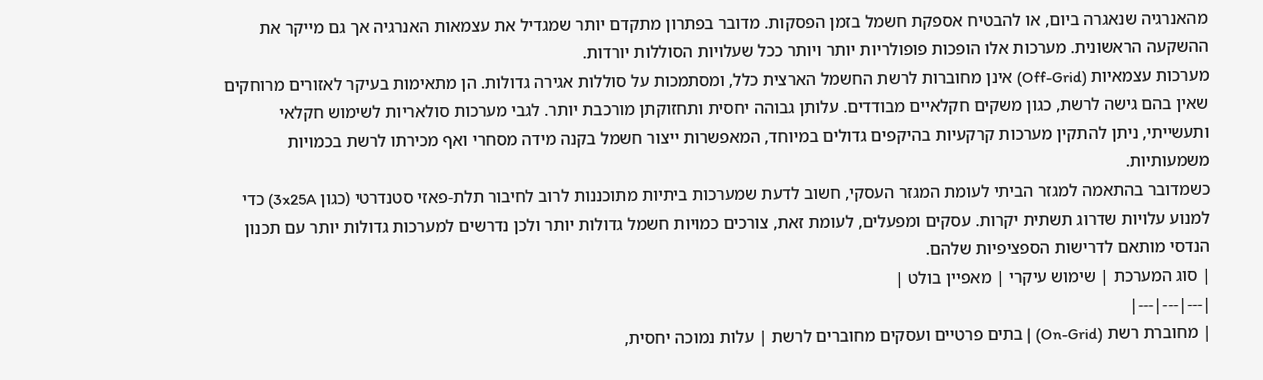מהאנרגיה שנאגרה ביום, או להבטיח אספקת חשמל בזמן הפסקות. מדובר בפתרון מתקדם יותר שמגדיל את עצמאות האנרגיה אך גם מייקר את ההשקעה הראשונית. מערכות אלו הופכות פופולריות יותר ויותר ככל שעלויות הסוללות יורדות.
מערכות עצמאיות (Off-Grid) אינן מחוברות לרשת החשמל הארצית כלל, ומסתמכות על סוללות אגירה גדולות. הן מתאימות בעיקר לאזורים מרוחקים שאין בהם גישה לרשת, כגון משקים חקלאיים מבודדים. עלותן גבוהה יחסית ותחזוקתן מורכבת יותר. לגבי מערכות סולאריות לשימוש חקלאי ותעשייתי, ניתן להתקין מערכות קרקעיות בהיקפים גדולים במיוחד, המאפשרות ייצור חשמל בקנה מידה מסחרי ואף מכירתו לרשת בכמויות משמעותיות.
כשמדובר בהתאמה למגזר הביתי לעומת המגזר העסקי, חשוב לדעת שמערכות ביתיות מתוכננות לרוב לחיבור תלת-פאזי סטנדרטי (כגון 3x25A) כדי למנוע עלויות שדרוג תשתית יקרות. עסקים ומפעלים, לעומת זאת, צורכים כמויות חשמל גדולות יותר ולכן נדרשים למערכות גדולות יותר עם תכנון הנדסי מותאם לדרישות הספציפיות שלהם.
| סוג המערכת | שימוש עיקרי | מאפיין בולט |
|---|---|---|
| מחוברת רשת (On-Grid) | בתים פרטיים ועסקים מחוברים לרשת | עלות נמוכה יחסית,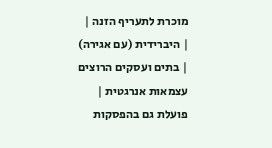מוכרת לתעריף הזנה |
| היברידית (עם אגירה) | בתים ועסקים הרוצים עצמאות אנרגטית | פועלת גם בהפסקות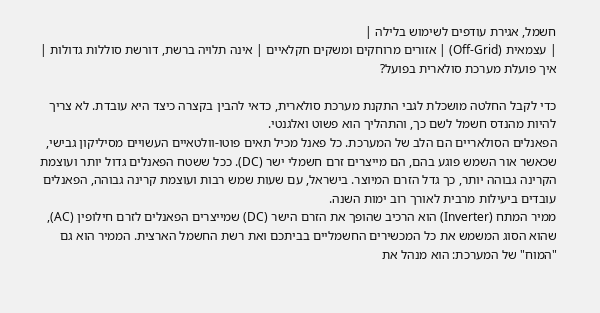חשמל, אגירת עודפים לשימוש בלילה |
| עצמאית (Off-Grid) | אזורים מרוחקים ומשקים חקלאיים | אינה תלויה ברשת, דורשת סוללות גדולות |
איך פועלת מערכת סולארית בפועל?

כדי לקבל החלטה מושכלת לגבי התקנת מערכת סולארית, כדאי להבין בקצרה כיצד היא עובדת. לא צריך להיות מהנדס חשמל לשם כך, והתהליך הוא פשוט ואלגנטי.
הפאנלים הסולאריים הם הלב של המערכת. כל פאנל מכיל תאים פוטו-וולטאיים העשויים מסיליקון גבישי, שכאשר אור השמש פוגע בהם, הם מייצרים זרם חשמלי ישר (DC). ככל ששטח הפאנלים גדול יותר ועוצמת הקרינה גבוהה יותר, כך גדל הזרם המיוצר. בישראל, עם שעות שמש רבות ועוצמת קרינה גבוהה, הפאנלים עובדים ביעילות מרבית לאורך רוב ימות השנה.
ממיר המתח (Inverter) הוא הרכיב שהופך את הזרם הישר (DC) שמייצרים הפאנלים לזרם חילופין (AC), שהוא הסוג המשמש את כל המכשירים החשמליים בביתכם ואת רשת החשמל הארצית. הממיר הוא גם "המוח" של המערכת: הוא מנהל את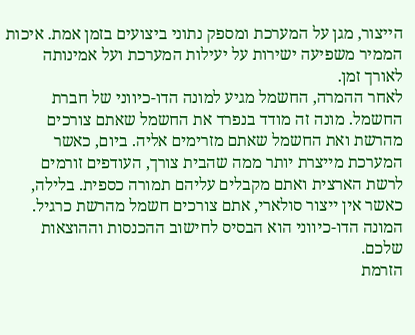הייצור, מגן על המערכת ומספק נתוני ביצועים בזמן אמת. איכות הממיר משפיעה ישירות על יעילות המערכת ועל אמינותה לאורך זמן.
לאחר ההמרה, החשמל מגיע למונה הדו-כיווני של חברת החשמל. מונה זה מודד בנפרד את החשמל שאתם צורכים מהרשת ואת החשמל שאתם מזרימים אליה. ביום, כאשר המערכת מייצרת יותר ממה שהבית צורך, העודפים זורמים לרשת הארצית ואתם מקבלים עליהם תמורה כספית. בלילה, כאשר אין ייצור סולארי, אתם צורכים חשמל מהרשת כרגיל. המונה הדו-כיווני הוא הבסיס לחישוב ההכנסות וההוצאות שלכם.
הזרמת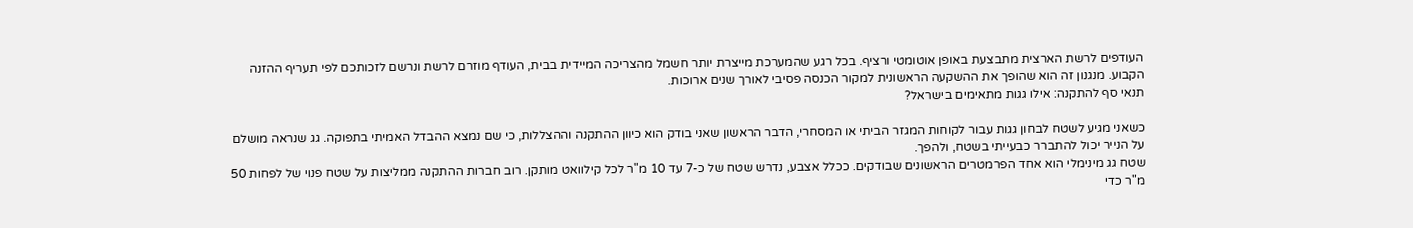העודפים לרשת הארצית מתבצעת באופן אוטומטי ורציף. בכל רגע שהמערכת מייצרת יותר חשמל מהצריכה המיידית בבית, העודף מוזרם לרשת ונרשם לזכותכם לפי תעריף ההזנה הקבוע. מנגנון זה הוא שהופך את ההשקעה הראשונית למקור הכנסה פסיבי לאורך שנים ארוכות.
תנאי סף להתקנה: אילו גגות מתאימים בישראל?

כשאני מגיע לשטח לבחון גגות עבור לקוחות המגזר הביתי או המסחרי, הדבר הראשון שאני בודק הוא כיוון ההתקנה וההצללות, כי שם נמצא ההבדל האמיתי בתפוקה. גג שנראה מושלם על הנייר יכול להתברר כבעייתי בשטח, ולהפך.
שטח גג מינימלי הוא אחד הפרמטרים הראשונים שבודקים. ככלל אצבע, נדרש שטח של כ-7 עד 10 מ"ר לכל קילוואט מותקן. רוב חברות ההתקנה ממליצות על שטח פנוי של לפחות 50 מ"ר כדי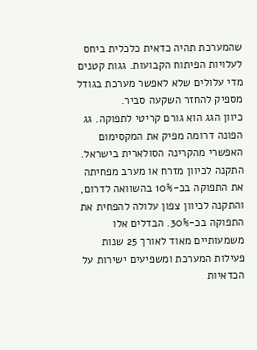שהמערכת תהיה כדאית כלכלית ביחס לעלויות הפיתוח הקבועות. גגות קטנים מדי עלולים שלא לאפשר מערכת בגודל מספיק להחזר השקעה סביר.
כיוון הגג הוא גורם קריטי לתפוקה. גג הפונה דרומה מפיק את המקסימום האפשרי מהקרינה הסולארית בישראל. התקנה לכיוון מזרח או מערב מפחיתה את התפוקה בכ-10% בהשוואה לדרום, והתקנה לכיוון צפון עלולה להפחית את התפוקה בכ-30%. הבדלים אלו משמעותיים מאוד לאורך 25 שנות פעילות המערכת ומשפיעים ישירות על הכדאיות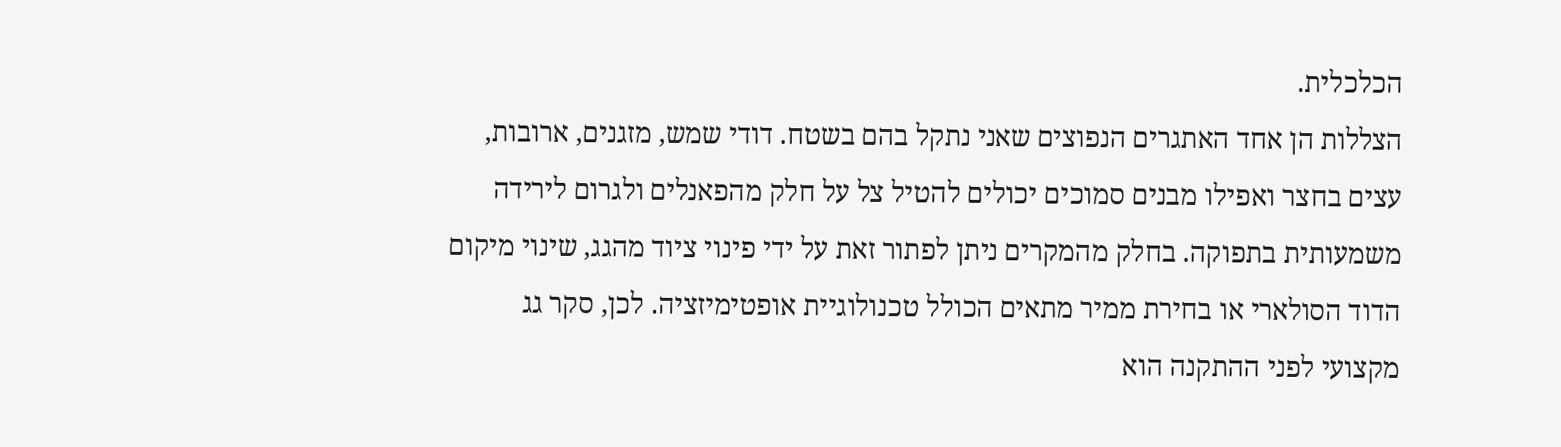הכלכלית.
הצללות הן אחד האתגרים הנפוצים שאני נתקל בהם בשטח. דודי שמש, מזגנים, ארובות, עצים בחצר ואפילו מבנים סמוכים יכולים להטיל צל על חלק מהפאנלים ולגרום לירידה משמעותית בתפוקה. בחלק מהמקרים ניתן לפתור זאת על ידי פינוי ציוד מהגג, שינוי מיקום הדוד הסולארי או בחירת ממיר מתאים הכולל טכנולוגיית אופטימיזציה. לכן, סקר גג מקצועי לפני ההתקנה הוא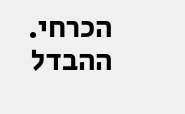הכרחי.
ההבדל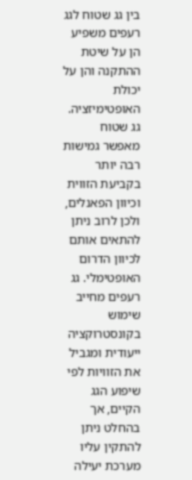בין גג שטוח לגג רעפים משפיע הן על שיטת ההתקנה והן על יכולת האופטימיזציה. גג שטוח מאפשר גמישות רבה יותר בקביעת הזווית וכיוון הפאנלים, ולכן לרוב ניתן להתאים אותם לכיוון הדרום האופטימלי. גג רעפים מחייב שימוש בקונסטרוקציה ייעודית ומגביל את הזוויות לפי שיפוע הגג הקיים, אך בהחלט ניתן להתקין עליו מערכת יעילה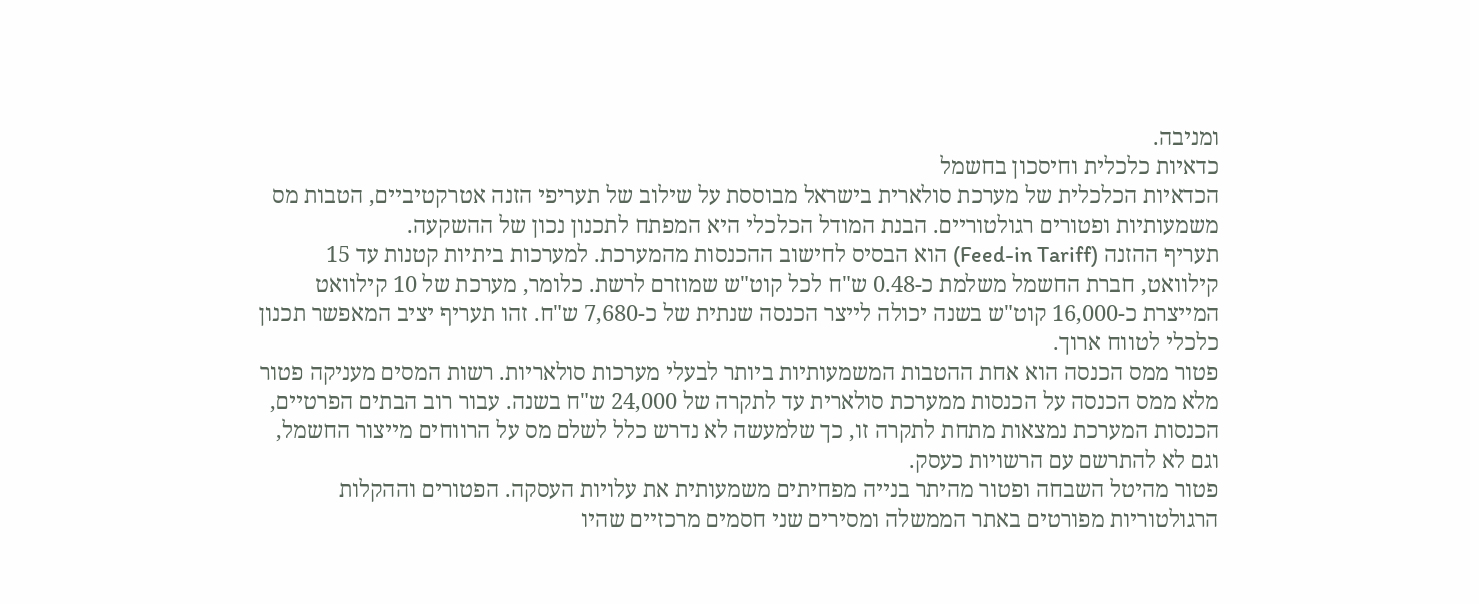ומניבה.
כדאיות כלכלית וחיסכון בחשמל
הכדאיות הכלכלית של מערכת סולארית בישראל מבוססת על שילוב של תעריפי הזנה אטרקטיביים, הטבות מס משמעותיות ופטורים רגולטוריים. הבנת המודל הכלכלי היא המפתח לתכנון נכון של ההשקעה.
תעריף ההזנה (Feed-in Tariff) הוא הבסיס לחישוב ההכנסות מהמערכת. למערכות ביתיות קטנות עד 15 קילוואט, חברת החשמל משלמת כ-0.48 ש"ח לכל קוט"ש שמוזרם לרשת. כלומר, מערכת של 10 קילוואט המייצרת כ-16,000 קוט"ש בשנה יכולה לייצר הכנסה שנתית של כ-7,680 ש"ח. זהו תעריף יציב המאפשר תכנון כלכלי לטווח ארוך.
פטור ממס הכנסה הוא אחת ההטבות המשמעותיות ביותר לבעלי מערכות סולאריות. רשות המסים מעניקה פטור מלא ממס הכנסה על הכנסות ממערכת סולארית עד לתקרה של 24,000 ש"ח בשנה. עבור רוב הבתים הפרטיים, הכנסות המערכת נמצאות מתחת לתקרה זו, כך שלמעשה לא נדרש כלל לשלם מס על הרווחים מייצור החשמל, וגם לא להתרשם עם הרשויות כעסק.
פטור מהיטל השבחה ופטור מהיתר בנייה מפחיתים משמעותית את עלויות העסקה. הפטורים וההקלות הרגולטוריות מפורטים באתר הממשלה ומסירים שני חסמים מרכזיים שהיו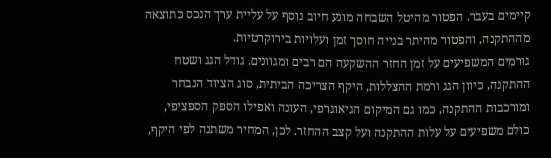קיימים בעבר. הפטור מהיטל השבחה מונע חיוב נוסף על עליית ערך הנכס כתוצאה מההתקנה, והפטור מהיתר בנייה חוסך זמן ועלויות בירוקרטיות.
גורמים המשפיעים על זמן החזר ההשקעה הם רבים ומגוונים. גודל הגג ושטח ההתקנה, כיוון הגג ורמת ההצללות, היקף הצריכה הביתית, סוג הציוד הנבחר ומורכבות ההתקנה, כמו גם המיקום הגיאוגרפי, העונה ואפילו הספק הספציפי, כולם משפיעים על עלות ההתקנה ועל קצב ההחזר. לכן, המחיר משתנה לפי היקף,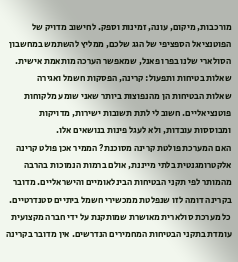מורכבות, מיקום, עונה, זמינות וספק. לחישוב מדויק של הפוטנציאל הספציפי של הגג שלכם, ממליץ להשתמש במחשבון הסולארי שלנו בפרו פאנל, שמאפשר הערכה מותאמת אישית.
שאלות בטיחות ותפעול: קרינה, הפסקות חשמל ואגירה
שאלות הבטיחות הן מהנפוצות ביותר שאני שומע מלקוחות פוטנציאליים. חשוב לי לתת תשובות ישירות, מדויקות ומבוססות עובדות, ולא לעגל פינות בנושאים אלו.
האם המערכת פולטת קרינה מסוכנת? הממיר אכן פולט קרינה אלקטרומגנטית בלתי מייננת, אולם ברמות הנמוכות בהרבה מהמותר לפי תקני הבטיחות הבינלאומיים והישראליים. מדובר בקרינה דומה לזו שנפלטת ממכשירי חשמל ביתיים סטנדרטיים. כל מערכת סולארית מאושרת שמותקנת על ידי חברה מקצועית עומדת בתקני הבטיחות המחמירים הנדרשים. אין מדובר בקרינה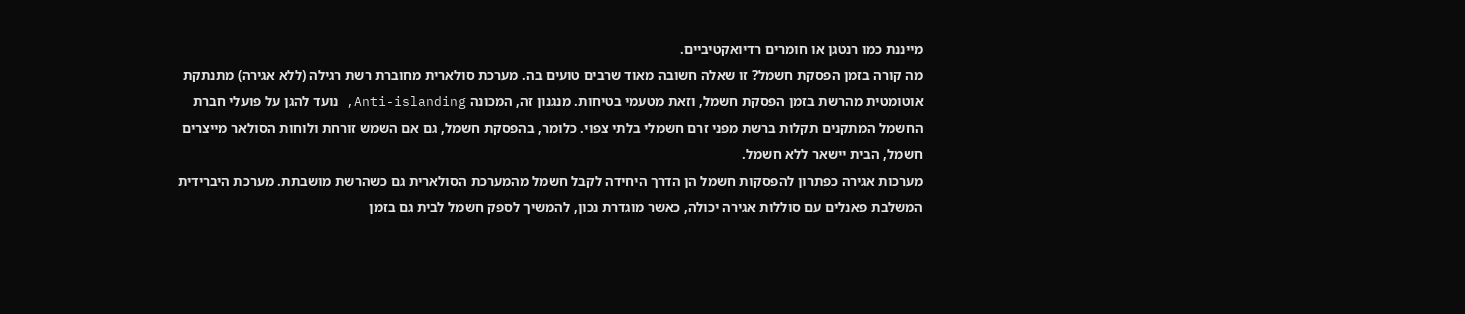מייננת כמו רנטגן או חומרים רדיואקטיביים.
מה קורה בזמן הפסקת חשמל? זו שאלה חשובה מאוד שרבים טועים בה. מערכת סולארית מחוברת רשת רגילה (ללא אגירה) מתנתקת אוטומטית מהרשת בזמן הפסקת חשמל, וזאת מטעמי בטיחות. מנגנון זה, המכונה Anti-islanding, נועד להגן על פועלי חברת החשמל המתקנים תקלות ברשת מפני זרם חשמלי בלתי צפוי. כלומר, בהפסקת חשמל, גם אם השמש זורחת ולוחות הסולאר מייצרים חשמל, הבית יישאר ללא חשמל.
מערכות אגירה כפתרון להפסקות חשמל הן הדרך היחידה לקבל חשמל מהמערכת הסולארית גם כשהרשת מושבתת. מערכת היברידית המשלבת פאנלים עם סוללות אגירה יכולה, כאשר מוגדרת נכון, להמשיך לספק חשמל לבית גם בזמן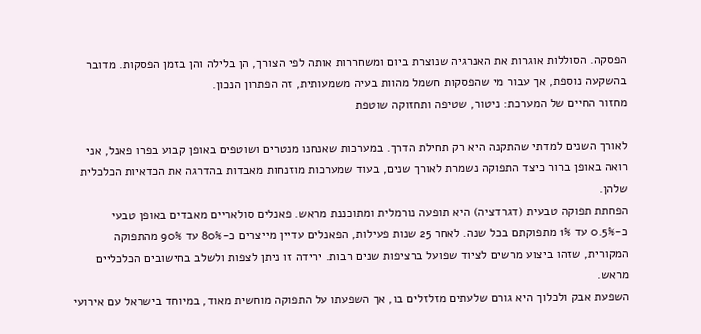הפסקה. הסוללות אוגרות את האנרגיה שנוצרת ביום ומשחררות אותה לפי הצורך, הן בלילה והן בזמן הפסקות. מדובר בהשקעה נוספת, אך עבור מי שהפסקות חשמל מהוות בעיה משמעותית, זה הפתרון הנכון.
מחזור החיים של המערכת: ניטור, שטיפה ותחזוקה שוטפת

לאורך השנים למדתי שהתקנה היא רק תחילת הדרך. במערכות שאנחנו מנטרים ושוטפים באופן קבוע בפרו פאנל, אני רואה באופן ברור כיצד התפוקה נשמרת לאורך שנים, בעוד שמערכות מוזנחות מאבדות בהדרגה את הכדאיות הכלכלית שלהן.
הפחתת תפוקה טבעית (דגרדציה) היא תופעה נורמלית ומתוכננת מראש. פאנלים סולאריים מאבדים באופן טבעי כ-0.5% עד 1% מתפוקתם בכל שנה. לאחר 25 שנות פעילות, הפאנלים עדיין מייצרים כ-80% עד 90% מהתפוקה המקורית, שזהו ביצוע מרשים לציוד שפועל ברציפות שנים רבות. ירידה זו ניתן לצפות ולשלב בחישובים הכלכליים מראש.
השפעת אבק ולכלוך היא גורם שלעתים מזלזלים בו, אך השפעתו על התפוקה מוחשית מאוד, במיוחד בישראל עם אירועי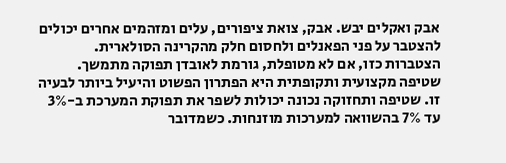אבק ואקלים יבש. אבק, צואת ציפורים, עלים ומזהמים אחרים יכולים להצטבר על פני הפאנלים ולחסום חלק מהקרינה הסולארית. הצטברות כזו, אם לא מטופלת, גורמת לאובדן תפוקה מתמשך.
שטיפה מקצועית ותקופתית היא הפתרון הפשוט והיעיל ביותר לבעיה זו. שטיפה ותחזוקה נכונה יכולות לשפר את תפוקת המערכת ב-3% עד 7% בהשוואה למערכות מוזנחות. כשמדובר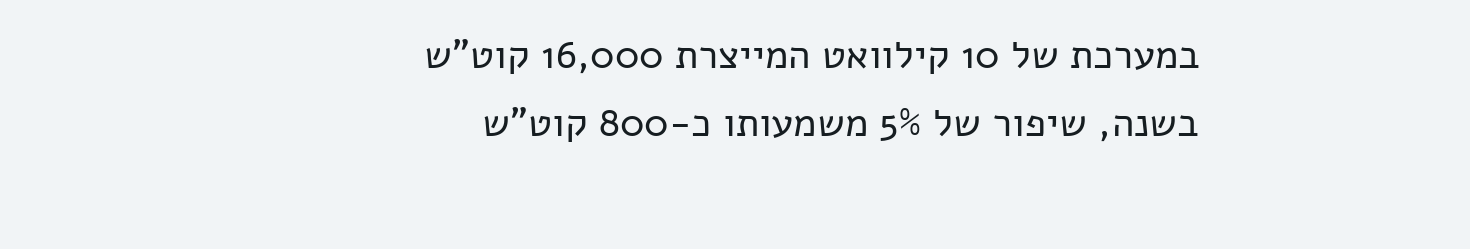במערכת של 10 קילוואט המייצרת 16,000 קוט"ש בשנה, שיפור של 5% משמעותו כ-800 קוט"ש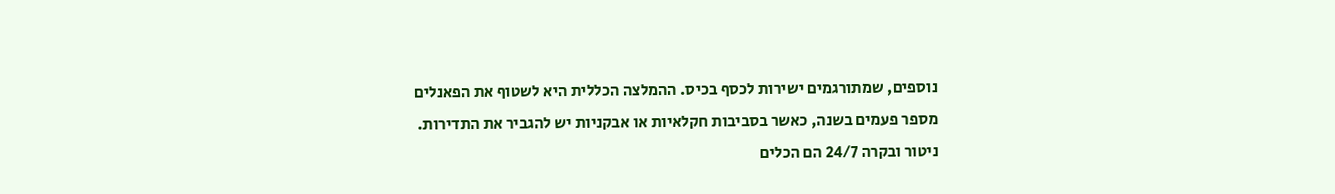נוספים, שמתורגמים ישירות לכסף בכיס. ההמלצה הכללית היא לשטוף את הפאנלים מספר פעמים בשנה, כאשר בסביבות חקלאיות או אבקניות יש להגביר את התדירות.
ניטור ובקרה 24/7 הם הכלים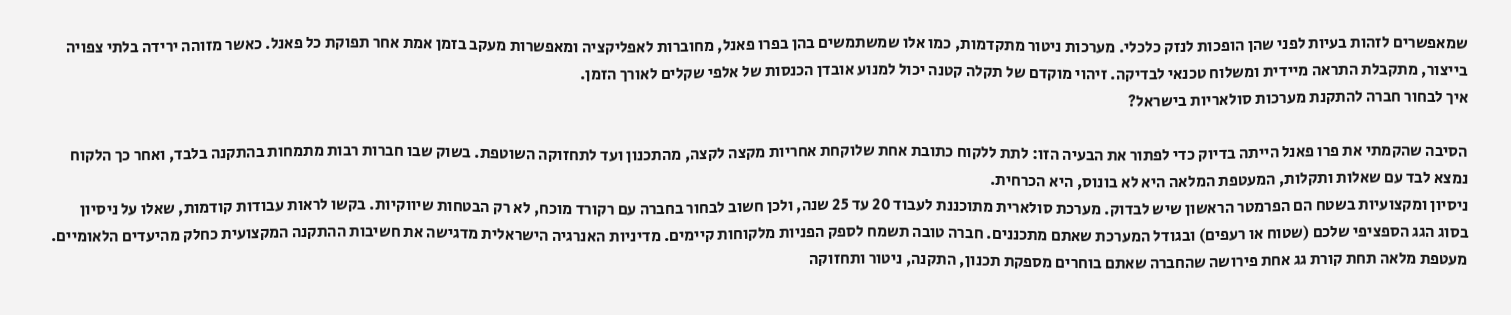שמאפשרים לזהות בעיות לפני שהן הופכות לנזק כלכלי. מערכות ניטור מתקדמות, כמו אלו שמשתמשים בהן בפרו פאנל, מחוברות לאפליקציה ומאפשרות מעקב בזמן אמת אחר תפוקת כל פאנל. כאשר מזוהה ירידה בלתי צפויה בייצור, מתקבלת התראה מיידית ומשלוח טכנאי לבדיקה. זיהוי מוקדם של תקלה קטנה יכול למנוע אובדן הכנסות של אלפי שקלים לאורך הזמן.
איך לבחור חברה להתקנת מערכות סולאריות בישראל?

הסיבה שהקמתי את פרו פאנל הייתה בדיוק כדי לפתור את הבעיה הזו: לתת ללקוח כתובת אחת שלוקחת אחריות מקצה לקצה, מהתכנון ועד לתחזוקה השוטפת. בשוק שבו חברות רבות מתמחות בהתקנה בלבד, ואחר כך הלקוח נמצא לבד עם שאלות ותקלות, המעטפת המלאה היא לא בונוס, היא הכרחית.
ניסיון ומקצועיות בשטח הם הפרמטר הראשון שיש לבדוק. מערכת סולארית מתוכננת לעבוד 20 עד 25 שנה, ולכן חשוב לבחור בחברה עם רקורד מוכח, לא רק הבטחות שיווקיות. בקשו לראות עבודות קודמות, שאלו על ניסיון בסוג הגג הספציפי שלכם (שטוח או רעפים) ובגודל המערכת שאתם מתכננים. חברה טובה תשמח לספק הפניות מלקוחות קיימים. מדיניות האנרגיה הישראלית מדגישה את חשיבות ההתקנה המקצועית כחלק מהיעדים הלאומיים.
מעטפת מלאה תחת קורת גג אחת פירושה שהחברה שאתם בוחרים מספקת תכנון, התקנה, ניטור ותחזוקה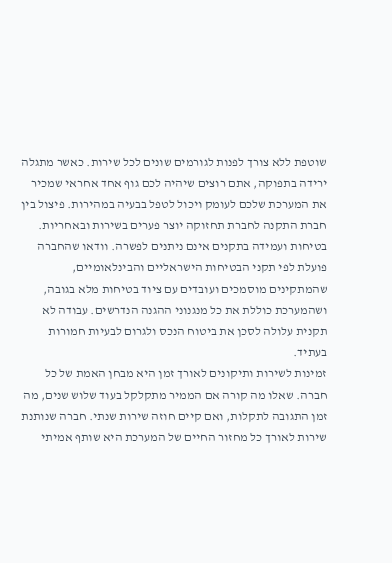שוטפת ללא צורך לפנות לגורמים שונים לכל שירות. כאשר מתגלה ירידה בתפוקה, אתם רוצים שיהיה לכם גוף אחד אחראי שמכיר את המערכת שלכם לעומק ויכול לטפל בבעיה במהירות. פיצול בין חברת התקנה לחברת תחזוקה יוצר פערים בשירות ובאחריות.
בטיחות ועמידה בתקנים אינם ניתנים לפשרה. וודאו שהחברה פועלת לפי תקני הבטיחות הישראליים והבינלאומיים, שהמתקינים מוסמכים ועובדים עם ציוד בטיחות מלא בגובה, ושהמערכת כוללת את כל מנגנוני ההגנה הנדרשים. עבודה לא תקנית עלולה לסכן את ביטוח הנכס ולגרום לבעיות חמורות בעתיד.
זמינות לשירות ותיקונים לאורך זמן היא מבחן האמת של כל חברה. שאלו מה קורה אם הממיר מתקלקל בעוד שלוש שנים, מה זמן התגובה לתקלות, ואם קיים חוזה שירות שנתי. חברה שנותנת שירות לאורך כל מחזור החיים של המערכת היא שותף אמיתי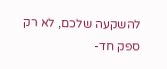להשקעה שלכם, לא רק ספק חד-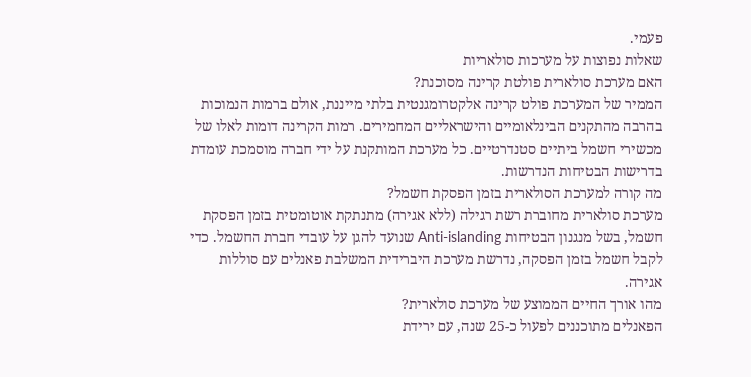פעמי.
שאלות נפוצות על מערכות סולאריות
האם מערכת סולארית פולטת קרינה מסוכנת?
הממיר של המערכת פולט קרינה אלקטרומגנטית בלתי מייננת, אולם ברמות הנמוכות בהרבה מהתקנים הבינלאומיים והישראליים המחמירים. רמות הקרינה דומות לאלו של מכשירי חשמל ביתיים סטנדרטיים. כל מערכת המותקנת על ידי חברה מוסמכת עומדת בדרישות הבטיחות הנדרשות.
מה קורה למערכת הסולארית בזמן הפסקת חשמל?
מערכת סולארית מחוברת רשת רגילה (ללא אגירה) מתנתקת אוטומטית בזמן הפסקת חשמל, בשל מנגנון הבטיחות Anti-islanding שנועד להגן על עובדי חברת החשמל. כדי לקבל חשמל בזמן הפסקה, נדרשת מערכת היברידית המשלבת פאנלים עם סוללות אגירה.
מהו אורך החיים הממוצע של מערכת סולארית?
הפאנלים מתוכננים לפעול כ-25 שנה, עם ירידת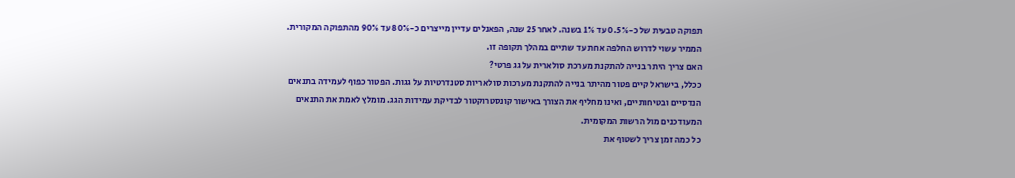תפוקה טבעית של כ-0.5% עד 1% בשנה. לאחר 25 שנה, הפאנלים עדיין מייצרים כ-80% עד 90% מהתפוקה המקורית. הממיר עשוי לדרוש החלפה אחת עד שתיים במהלך תקופה זו.
האם צריך היתר בנייה להתקנת מערכת סולארית על גג פרטי?
ככלל, בישראל קיים פטור מהיתר בנייה להתקנת מערכות סולאריות סטנדרטיות על גגות. הפטור כפוף לעמידה בתנאים הנדסיים ובטיחותיים, ואינו מחליף את הצורך באישור קונסטרוקטור לבדיקת עמידות הגג. מומלץ לאמת את התנאים המעודכנים מול הרשות המקומית.
כל כמה זמן צריך לשטוף את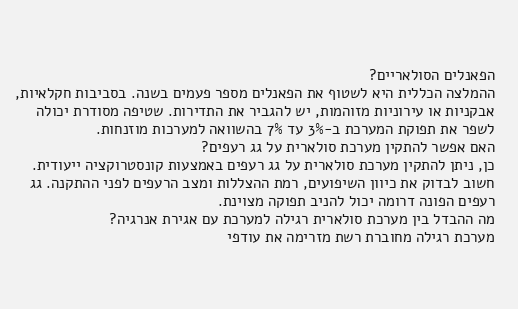הפאנלים הסולאריים?
ההמלצה הכללית היא לשטוף את הפאנלים מספר פעמים בשנה. בסביבות חקלאיות, אבקניות או עירוניות מזוהמות, יש להגביר את התדירות. שטיפה מסודרת יכולה לשפר את תפוקת המערכת ב-3% עד 7% בהשוואה למערכות מוזנחות.
האם אפשר להתקין מערכת סולארית על גג רעפים?
כן, ניתן להתקין מערכת סולארית על גג רעפים באמצעות קונסטרוקציה ייעודית. חשוב לבדוק את כיוון השיפועים, רמת ההצללות ומצב הרעפים לפני ההתקנה. גג רעפים הפונה דרומה יכול להניב תפוקה מצוינת.
מה ההבדל בין מערכת סולארית רגילה למערכת עם אגירת אנרגיה?
מערכת רגילה מחוברת רשת מזרימה את עודפי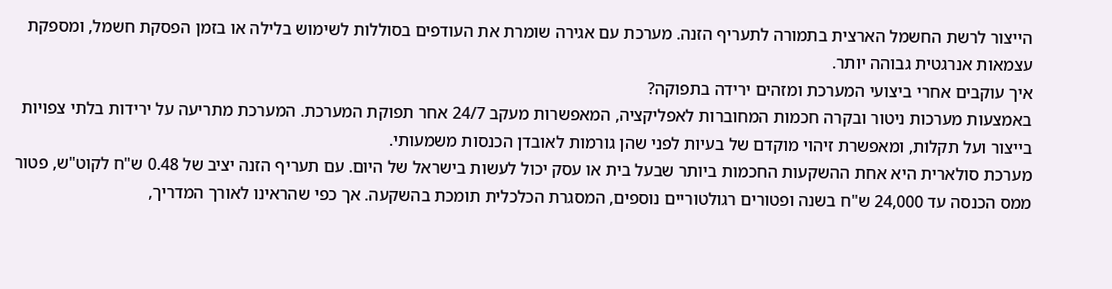הייצור לרשת החשמל הארצית בתמורה לתעריף הזנה. מערכת עם אגירה שומרת את העודפים בסוללות לשימוש בלילה או בזמן הפסקת חשמל, ומספקת עצמאות אנרגטית גבוהה יותר.
איך עוקבים אחרי ביצועי המערכת ומזהים ירידה בתפוקה?
באמצעות מערכות ניטור ובקרה חכמות המחוברות לאפליקציה, המאפשרות מעקב 24/7 אחר תפוקת המערכת. המערכת מתריעה על ירידות בלתי צפויות בייצור ועל תקלות, ומאפשרת זיהוי מוקדם של בעיות לפני שהן גורמות לאובדן הכנסות משמעותי.
מערכת סולארית היא אחת ההשקעות החכמות ביותר שבעל בית או עסק יכול לעשות בישראל של היום. עם תעריף הזנה יציב של 0.48 ש"ח לקוט"ש, פטור ממס הכנסה עד 24,000 ש"ח בשנה ופטורים רגולטוריים נוספים, המסגרת הכלכלית תומכת בהשקעה. אך כפי שהראינו לאורך המדריך,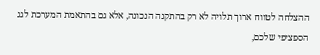ההצלחה לטווח ארוך תלויה לא רק בהתקנה הנכונה, אלא גם בהתאמת המערכת לגג הספציפי שלכם,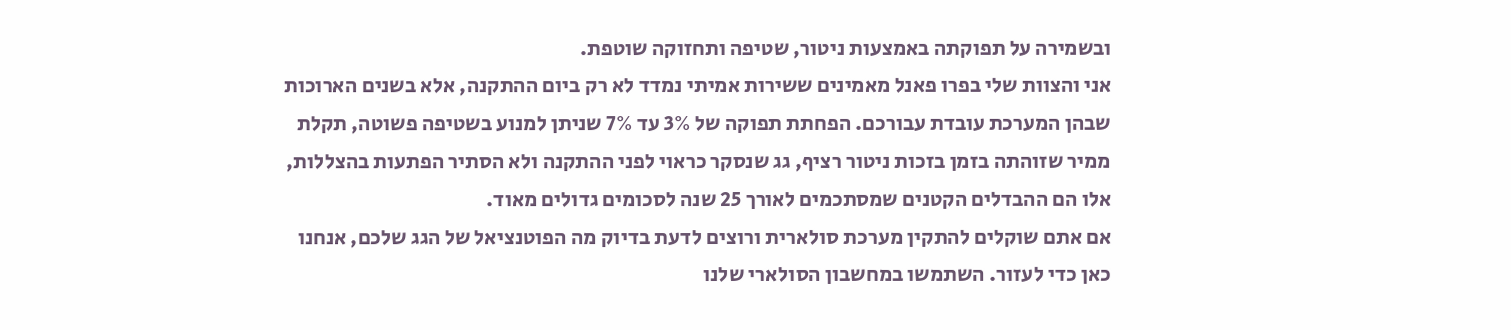ובשמירה על תפוקתה באמצעות ניטור, שטיפה ותחזוקה שוטפת.
אני והצוות שלי בפרו פאנל מאמינים ששירות אמיתי נמדד לא רק ביום ההתקנה, אלא בשנים הארוכות שבהן המערכת עובדת עבורכם. הפחתת תפוקה של 3% עד 7% שניתן למנוע בשטיפה פשוטה, תקלת ממיר שזוהתה בזמן בזכות ניטור רציף, גג שנסקר כראוי לפני ההתקנה ולא הסתיר הפתעות בהצללות, אלו הם ההבדלים הקטנים שמסתכמים לאורך 25 שנה לסכומים גדולים מאוד.
אם אתם שוקלים להתקין מערכת סולארית ורוצים לדעת בדיוק מה הפוטנציאל של הגג שלכם, אנחנו כאן כדי לעזור. השתמשו במחשבון הסולארי שלנו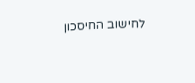לחישוב החיסכון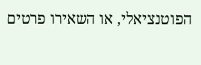הפוטנציאלי, או השאירו פרטים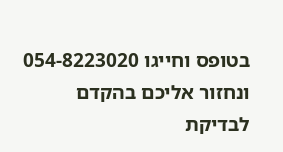בטופס וחייגו 054-8223020 ונחזור אליכם בהקדם לבדיקת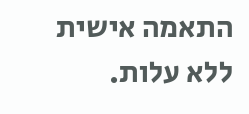התאמה אישית ללא עלות.